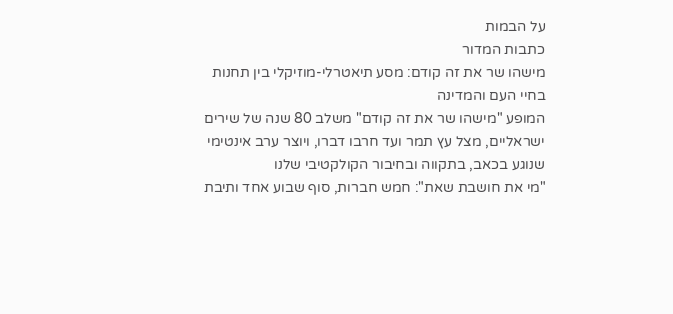על הבמות
כתבות המדור
מישהו שר את זה קודם: מסע תיאטרלי-מוזיקלי בין תחנות בחיי העם והמדינה
המופע "מישהו שר את זה קודם" משלב 80 שנה של שירים ישראליים, מצל עץ תמר ועד חרבו דברו, ויוצר ערב אינטימי שנוגע בכאב, בתקווה ובחיבור הקולקטיבי שלנו
"מי את חושבת שאת": חמש חברות, סוף שבוע אחד ותיבת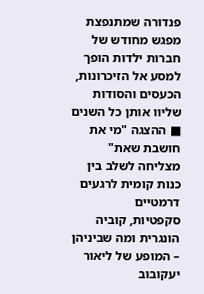פנדורה שמתנפצת
מפגש מחודש של חברות ילדות הופך למסע אל הזיכרונות, הכעסים והסודות שליוו אותן כל השנים ■ ההצגה "מי את חושבת שאת" מצליחה לשלב בין כנות קומית לרגעים דרמטיים
סקפטיות, קוביה הונגרית ומה שביניהן – המופע של ליאור יעקובוב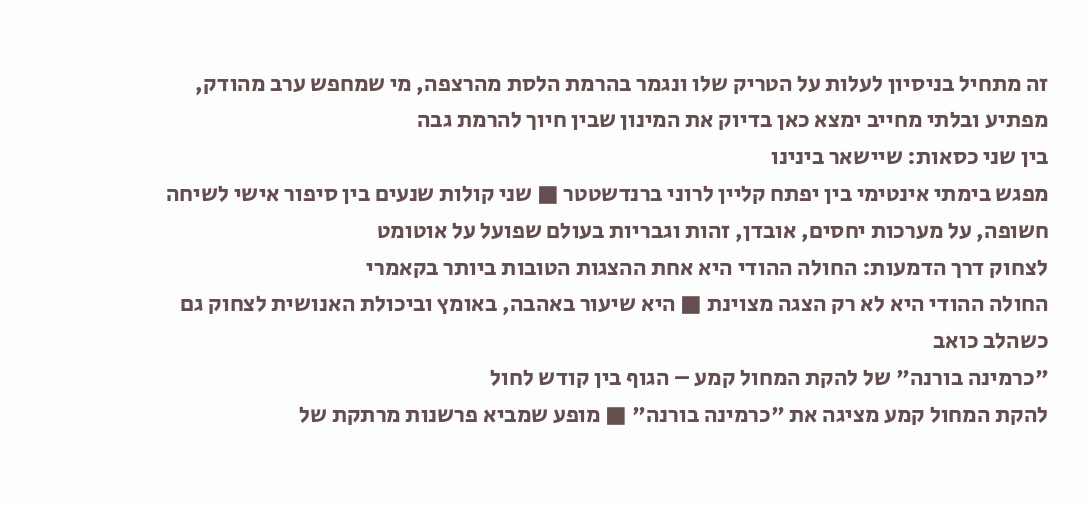זה מתחיל בניסיון לעלות על הטריק שלו ונגמר בהרמת הלסת מהרצפה, מי שמחפש ערב מהודק, מפתיע ובלתי מחייב ימצא כאן בדיוק את המינון שבין חיוך להרמת גבה
בין שני כסאות: שיישאר בינינו
מפגש בימתי אינטימי בין יפתח קליין לרוני ברנדשטטר ■ שני קולות שנעים בין סיפור אישי לשיחה חשופה, על מערכות יחסים, אובדן, זהות וגבריות בעולם שפועל על אוטומט
לצחוק דרך הדמעות: החולה ההודי היא אחת ההצגות הטובות ביותר בקאמרי
החולה ההודי היא לא רק הצגה מצוינת ■ היא שיעור באהבה, באומץ וביכולת האנושית לצחוק גם כשהלב כואב
"כרמינה בורנה" של להקת המחול קמע – הגוף בין קודש לחול
להקת המחול קמע מציגה את "כרמינה בורנה" ■ מופע שמביא פרשנות מרתקת של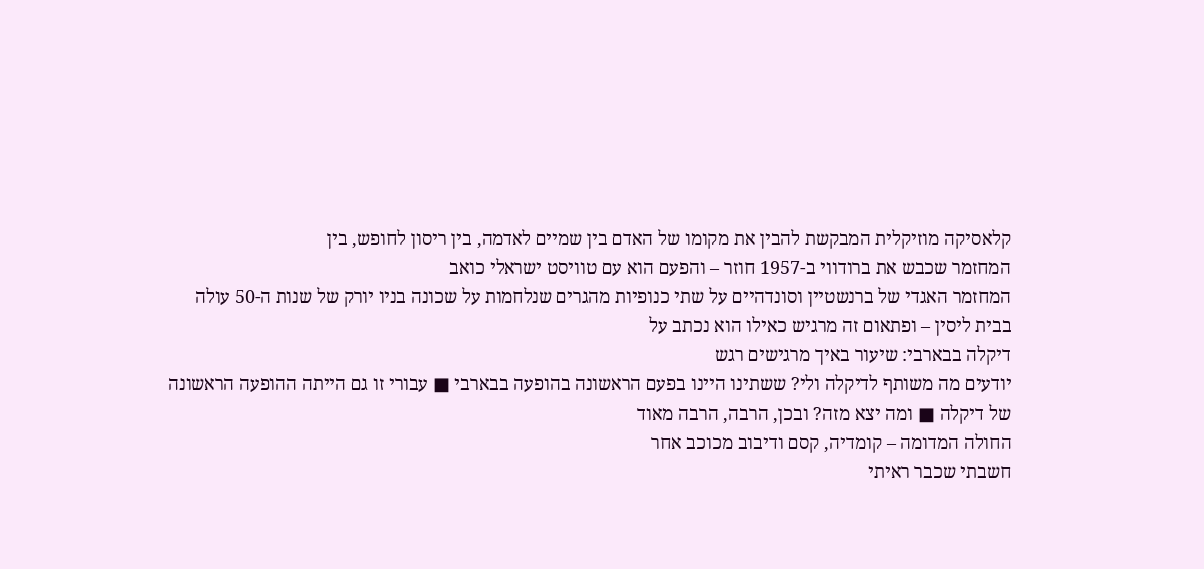קלאסיקה מוזיקלית המבקשת להבין את מקומו של האדם בין שמיים לאדמה, בין ריסון לחופש, בין
המחזמר שכבש את ברודווי ב-1957 חוזר – והפעם הוא עם טוויסט ישראלי כואב
המחזמר האגדי של ברנשטיין וסונדהיים על שתי כנופיות מהגרים שנלחמות על שכונה בניו יורק של שנות ה-50 עולה בבית ליסין – ופתאום זה מרגיש כאילו הוא נכתב על
דיקלה בבארבי: שיעור באיך מרגישים רגש
יודעים מה משותף לדיקלה ולי? ששתינו היינו בפעם הראשונה בהופעה בבארבי ■ עבורי זו גם הייתה ההופעה הראשונה של דיקלה ■ ומה יצא מזה? ובכן, הרבה, הרבה מאוד
החולה המדומה – קומדיה, קסם ודיבוב מכוכב אחר
חשבתי שכבר ראיתי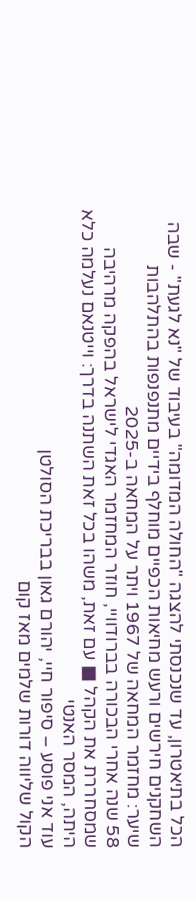הכל בתיאטרון, עד שנכנסתי להצגה "החולה המדומה" בעיבוד של "נא לגעת" - שבה השחקנים חירשים ורעש מחיאות הכפיים מוחלף בידיים מתנפנפות בהתלהבות
שיער: מחזמר המחאה של 1967 ויתר על המחאה ב-2025
58 שנה אחרי הבכורה בברודוויי, חוזר המחזמר האגדי לישראל בהפקה מרהיבה שמסחררת את הקהל ■ עם זאת, משהו בכל זאת השתנה בדרך: וייטנאם נעלמה כלא היתה, המסר האנטי
עוד אני פוסע – סיפור חיי, יהורם גאון בבריכת הסולטן
הקול שליווה דורות שלמים מאז קום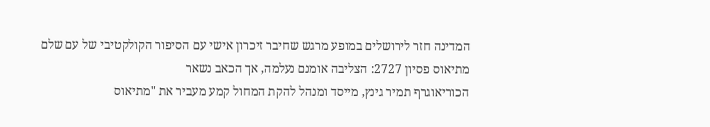המדינה חזר לירושלים במופע מרגש שחיבר זיכרון אישי עם הסיפור הקולקטיבי של עם שלם
מתיאוס פסיון 2727: הצליבה אומנם נעלמה, אך הכאב נשאר
הכוריאוגרף תמיר גינץ, מייסד ומנהל להקת המחול קמע מעביר את "מתיאוס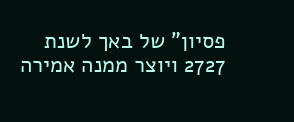פסיון" של באך לשנת 2727 ויוצר ממנה אמירה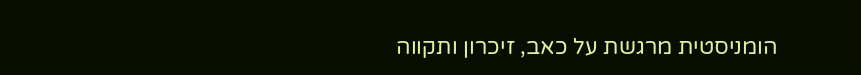הומניסטית מרגשת על כאב, זיכרון ותקווה